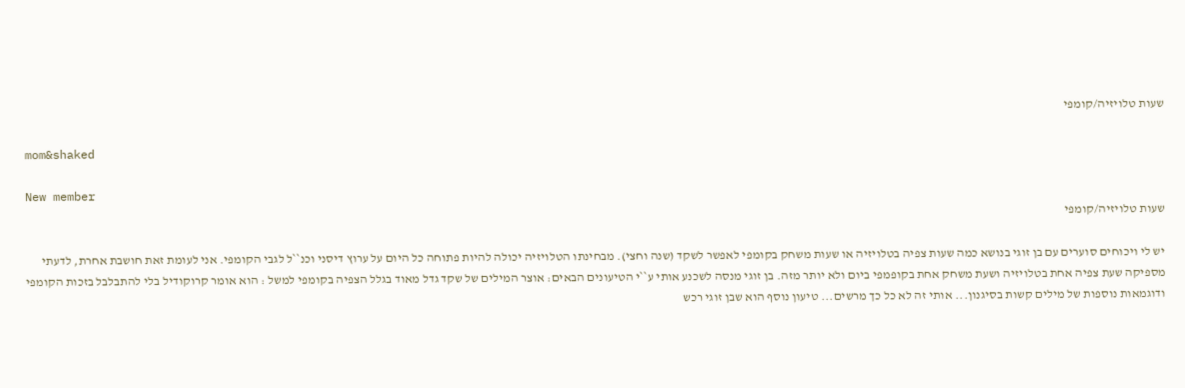שעות טלויזיה/קומפי

mom&shaked

New member
שעות טלויזיה/קומפי

יש לי ויכוחים סוערים עם בן זוגי בנושא כמה שעות צפיה בטלויזיה או שעות משחק בקומפי לאפשר לשקד (שנה וחצי). מבחינתו הטלויזיה יכולה להיות פתוחה כל היום על ערוץ דיסני וכנ``ל לגבי הקומפי. אני לעומת זאת חושבת אחרת, לדעתי מספיקה שעת צפיה אחת בטלויזיה ושעת משחק אחת בקופמפי ביום ולא יותר מזה. בן זוגי מנסה לשכנע אותי ע``י הטיעונים הבאים: אוצר המילים של שקד גדל מאוד בגלל הצפיה בקומפי למשל : הוא אומר קרוקודיל בלי להתבלבל בזכות הקומפי ודוגמאות נוספות של מילים קשות בסיגנון... אותי זה לא כל כך מרשים... טיעון נוסף הוא שבן זוגי רכש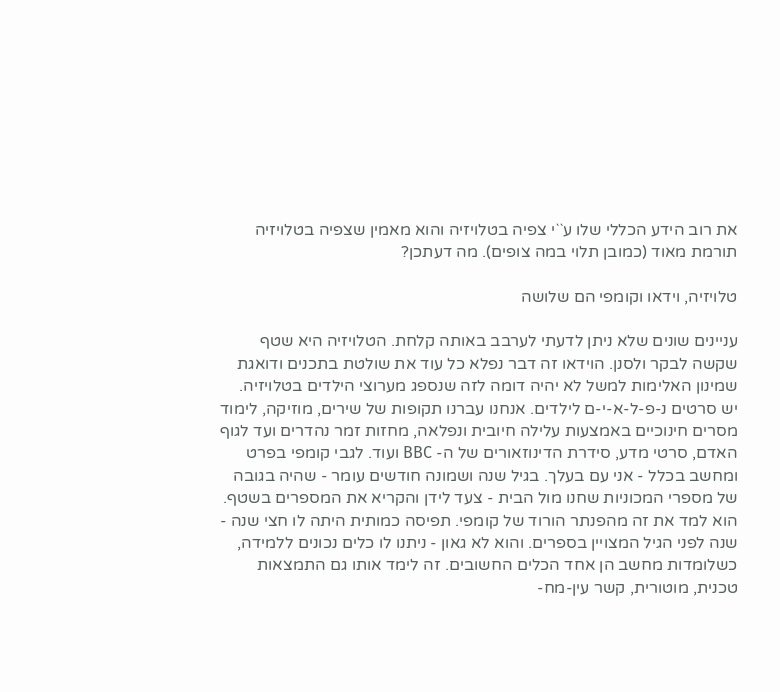את רוב הידע הכללי שלו ע``י צפיה בטלויזיה והוא מאמין שצפיה בטלויזיה תורמת מאוד (כמובן תלוי במה צופים). מה דעתכן?

טלויזיה, וידאו וקומפי הם שלושה

עניינים שונים שלא ניתן לדעתי לערבב באותה קלחת. הטלויזיה היא שטף שקשה לבקר ולסנן. הוידאו זה דבר נפלא כל עוד את שולטת בתכנים ודואגת שמינון האלימות למשל לא יהיה דומה לזה שנספג מערוצי הילדים בטלויזיה. יש סרטים נ-פ-ל-א-י-ם לילדים. אנחנו עברנו תקופות של שירים, מוזיקה, לימוד מסרים חינוכיים באמצעות עלילה חיובית ונפלאה, מחזות זמר נהדרים ועד לגוף האדם, סרטי מדע, סידרת הדינוזאורים של ה- BBC ועוד. לגבי קומפי בפרט ומחשב בכלל - אני עם בעלך. בגיל שנה ושמונה חודשים עומר - שהיה בגובה של מספרי המכוניות שחנו מול הבית - צעד לידן והקריא את המספרים בשטף. הוא למד את זה מהפנתר הורוד של קומפי. תפיסה כמותית היתה לו חצי שנה - שנה לפני הגיל המצויין בספרים. והוא לא גאון - ניתנו לו כלים נכונים ללמידה, כשלומדות מחשב הן אחד הכלים החשובים. זה לימד אותו גם התמצאות טכנית, מוטורית, קשר עין-מח-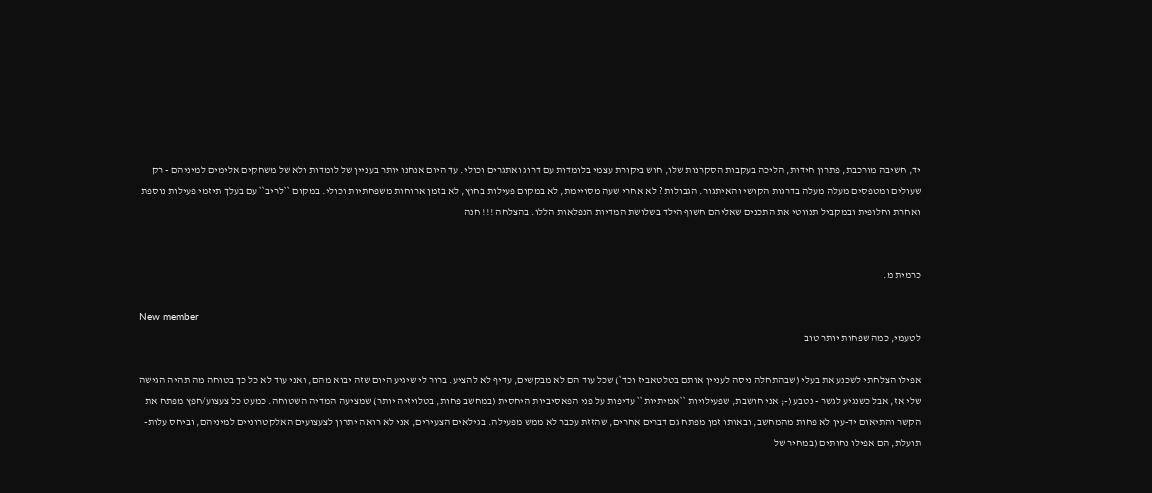יד, חשיבה מורכבת, פתרון חידות, הליכה בעקבות הסקרנות שלו, חוש ביקורת עצמי בלומדות עם דרוג ואתגרים וכולי. עד היום אנחנו יותר בעניין של לומדות ולא של משחקים אלימים למיניהם - רק שעולים ומטפסים מעלה מעלה בדרגות הקושי והאיתגור. הגבולות ? לא אחרי שעה מסויימת, לא במקום פעילות בחוץ, לא בזמן ארוחות משפחתיות וכולי. במקום ``לריב`` עם בעלך תיזמי פעילות נוספת ואחרת וחלופית ובמקביל תנווטי את התכנים שאליהם חשוף הילד בשלושת המדיות הנפלאות הללו. בהצלחה !!! חנה


כרמית מ.

New member
לטעמי, כמה שפחות יותר טוב

אפילו הצלחתי לשכנע את בעלי (שבהתחלה ניסה לעניין אותם בטלטאביז וכד`) שכל עוד הם לא מבקשים, עדיף לא להציע. ברור לי שיגיע היום שזה יבוא מהם, ואני עוד לא כל כך בטוחה מה תהיה הגישה שלי אז, אבל כשנגיע לגשר - נטבע (-; אני חושבת, שפעילויות ``אמיתיות`` עדיפות על פני הפאסיביות היחסית (במחשב פחות, בטלויזיה יותר) שמציעה המדיה השטוחה. כמעט כל צעצוע/חפץ מפתח את הקשר והתיאום יד-עין לא פחות מהמחשב, ובאותו זמן מפתח גם דברים אחרים, שהזזת עכבר לא ממש מפעילה. בגילאים הצעירים, אני לא רואה יתרון לצעצועים האלקטרוניים למיניהם, וביחס עלות-תועלת, הם אפילו נחותים (במחיר של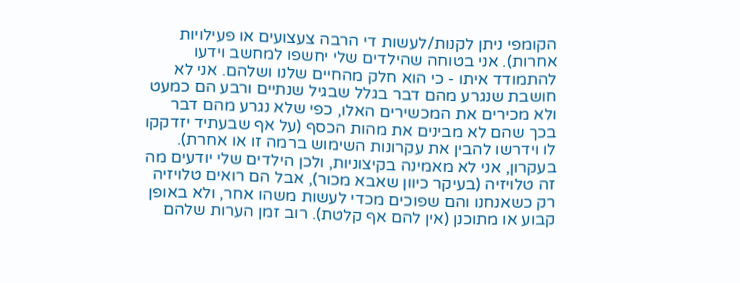הקומפי ניתן לקנות/לעשות די הרבה צעצועים או פעילויות אחרות). אני בטוחה שהילדים שלי יחשפו למחשב וידעו להתמודד איתו - כי הוא חלק מהחיים שלנו ושלהם. אני לא חושבת שנגרע מהם דבר בגלל שבגיל שנתיים ורבע הם כמעט ולא מכירים את המכשירים האלו, כפי שלא נגרע מהם דבר בכך שהם לא מבינים את מהות הכסף (על אף שבעתיד יזדקקו לו וידרשו להבין את עקרונות השימוש ברמה זו או אחרת). בעקרון, אני לא מאמינה בקיצוניות, ולכן הילדים שלי יודעים מה זה טלויזיה (בעיקר כיוון שאבא מכור), אבל הם רואים טלויזיה רק כשאנחנו והם שפוכים מכדי לעשות משהו אחר, ולא באופן קבוע או מתוכנן (אין להם אף קלטת). רוב זמן הערות שלהם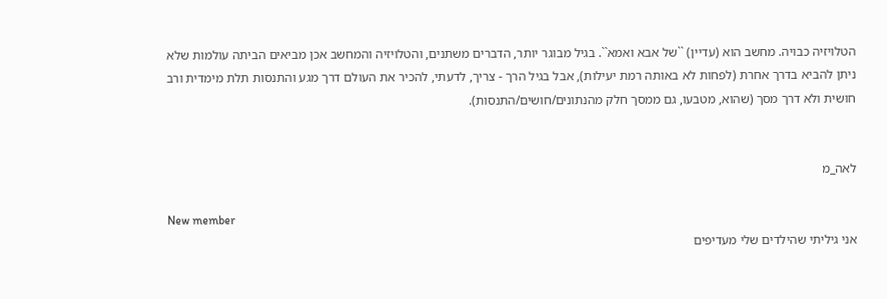הטלויזיה כבויה. מחשב הוא (עדיין) ``של אבא ואמא``. בגיל מבוגר יותר, הדברים משתנים, והטלויזיה והמחשב אכן מביאים הביתה עולמות שלא ניתן להביא בדרך אחרת (לפחות לא באותה רמת יעילות), אבל בגיל הרך - צריך, לדעתי, להכיר את העולם דרך מגע והתנסות תלת מימדית ורב חושית ולא דרך מסך (שהוא, מטבעו, גם ממסך חלק מהנתונים/חושים/התנסות).


לאה_מ

New member
אני גיליתי שהילדים שלי מעדיפים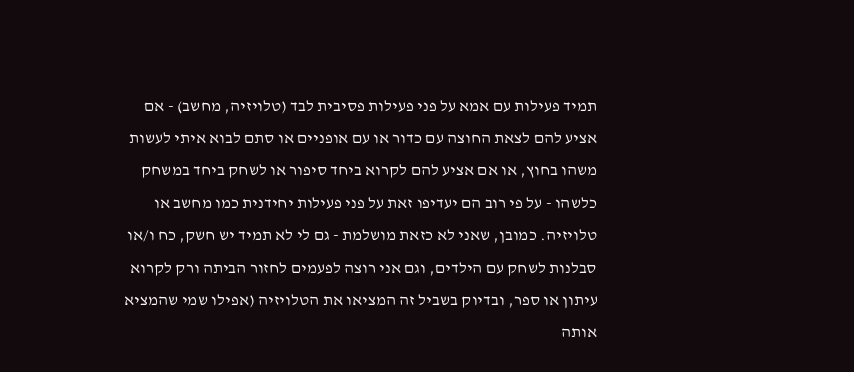תמיד פעילות עם אמא על פני פעילות פסיבית לבד (טלויזיה, מחשב) - אם אציע להם לצאת החוצה עם כדור או עם אופניים או סתם לבוא איתי לעשות משהו בחוץ, או אם אציע להם לקרוא ביחד סיפור או לשחק ביחד במשחק כלשהו - על פי רוב הם יעדיפו זאת על פני פעילות יחידנית כמו מחשב או טלויזיה. כמובן, שאני לא כזאת מושלמת - גם לי לא תמיד יש חשק, כח ו/או סבלנות לשחק עם הילדים, וגם אני רוצה לפעמים לחזור הביתה ורק לקרוא עיתון או ספר, ובדיוק בשביל זה המציאו את הטלויזיה (אפילו שמי שהמציא אותה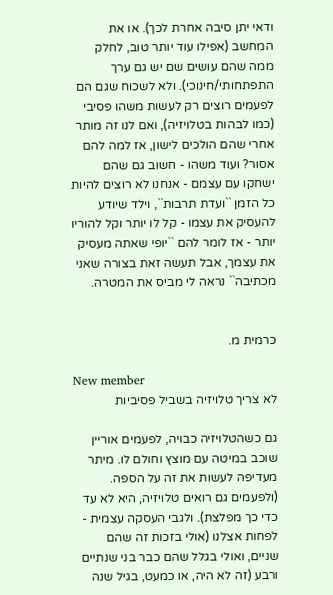ודאי יתן סיבה אחרת לכך). או את המחשב (אפילו עוד יותר טוב, לחלק ממה שהם עושים שם יש גם ערך התפתחותי/חינוכי). ולא לשכוח שגם הם לפעמים רוצים רק לעשות משהו פסיבי (כמו לבהות בטלויזיה), ואם לנו זה מותר אחרי שהם הולכים לישון, אז למה להם אסור? ועוד משהו - חשוב גם שהם ישחקו עם עצמם - אנחנו לא רוצים להיות כל הזמן ``ועדת תרבות``, וילד שיודע להעסיק את עצמו - קל לו יותר וקל להוריו יותר - אז לומר להם ``יופי שאתה מעסיק את עצמך, אבל תעשה זאת בצורה שאני מכתיבה`` נראה לי מביס את המטרה.


כרמית מ.

New member
לא צריך טלויזיה בשביל פסיביות

גם כשהטלויזיה כבויה, לפעמים אוריין שוכב במיטה עם מוצץ וחולם לו. מיתר מעדיפה לעשות את זה על הספה. (ולפעמים גם רואים טלויזיה, היא לא עד כדי כך מפלצת). ולגבי העסקה עצמית - לפחות אצלנו (אולי בזכות זה שהם שניים, ואולי בגלל שהם כבר בני שנתיים ורבע (זה לא היה, או כמעט, בגיל שנה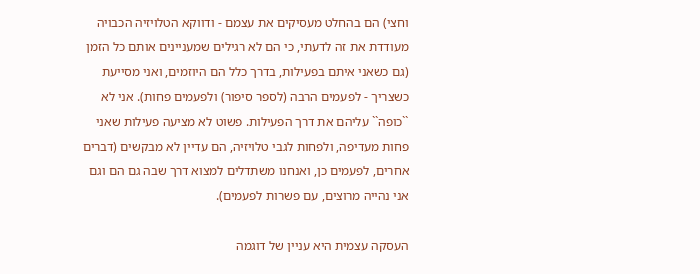וחצי) הם בהחלט מעסיקים את עצמם - ודווקא הטלויזיה הכבויה מעודדת את זה לדעתי, כי הם לא רגילים שמעניינים אותם כל הזמן (גם כשאני איתם בפעילות, בדרך כלל הם היוזמים, ואני מסייעת כשצריך - לפעמים הרבה (לספר סיפור) ולפעמים פחות). אני לא ``כופה`` עליהם את דרך הפעילות. פשוט לא מציעה פעילות שאני פחות מעדיפה, ולפחות לגבי טלויזיה, הם עדיין לא מבקשים (דברים אחרים, לפעמים כן, ואנחנו משתדלים למצוא דרך שבה גם הם וגם אני נהייה מרוצים, עם פשרות לפעמים).

העסקה עצמית היא עניין של דוגמה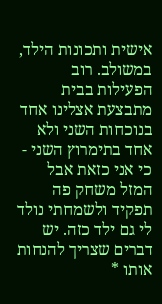אישית ותכונות הילד, במשולב. רוב הפעילות בבית מתבצעת אצלינו אחד בנוכחות השני ולא אחד בתימרוץ השני - כי אני כזאת אבל המזל משחק פה תפקיד ולשמחתי נולד לי גם ילד כזה. יש דברים שצריך להנחות אותו *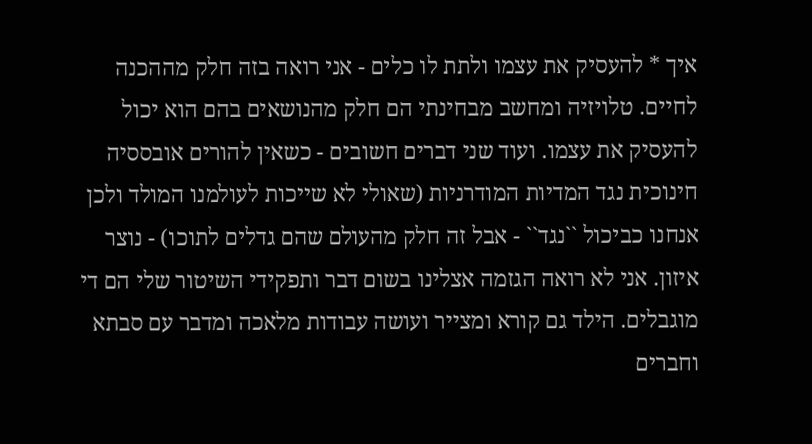איך * להעסיק את עצמו ולתת לו כלים - אני רואה בזה חלק מההכנה לחיים. טלויזיה ומחשב מבחינתי הם חלק מהנושאים בהם הוא יכול להעסיק את עצמו. ועוד שני דברים חשובים - כשאין להורים אובססיה חינוכית נגד המדיות המודרניות (שאולי לא שייכות לעולמנו המולד ולכן אנחנו כביכול ``נגד`` - אבל זה חלק מהעולם שהם גדלים לתוכו) - נוצר איזון. אני לא רואה הגזמה אצלינו בשום דבר ותפקידי השיטור שלי הם די מוגבלים. הילד גם קורא ומצייר ועושה עבודות מלאכה ומדבר עם סבתא וחברים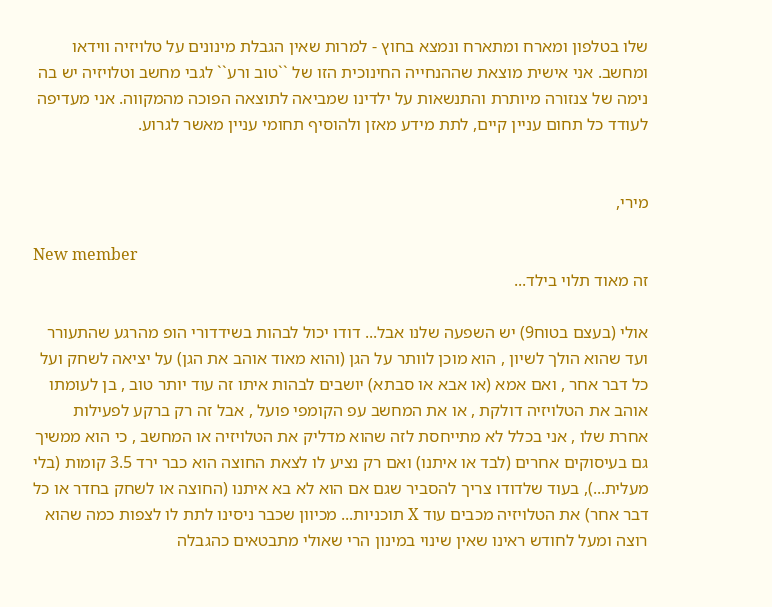שלו בטלפון ומארח ומתארח ונמצא בחוץ - למרות שאין הגבלת מינונים על טלויזיה ווידאו ומחשב. אני אישית מוצאת שההנחייה החינוכית הזו של ``טוב ורע`` לגבי מחשב וטלויזיה יש בה נימה של צנזורה מיותרת והתנשאות על ילדינו שמביאה לתוצאה הפוכה מהמקווה. אני מעדיפה לעודד כל תחום עניין קיים, לתת מידע מאזן ולהוסיף תחומי עניין מאשר לגרוע.


מירי,

New member
זה מאוד תלוי בילד...

אולי (בעצם בטוח9) יש השפעה שלנו אבל... דודו יכול לבהות בשידדורי הופ מהרגע שהתעורר ועד שהוא הולך לשיון , הוא מוכן לוותר על הגן (והוא מאוד אוהב את הגן) על יציאה לשחק ועל כל דבר אחר , ואם אמא (או אבא או סבתא) יושבים לבהות איתו זה עוד יותר טוב , בן לעומתו אוהב את הטלויזיה דולקת , או את המחשב עפ הקומפי פועל , אבל זה רק ברקע לפעילות אחרת שלו , אני בכלל לא מתייחסת לזה שהוא מדליק את הטלויזיה או המחשב , כי הוא ממשיך גם בעיסוקים אחרים (לבד או איתנו) ואם רק נציע לו לצאת החוצה הוא כבר ירד 3.5 קומות (בלי מעלית...), בעוד שלדודו צריך להסביר שגם אם הוא לא בא איתנו (החוצה או לשחק בחדר או כל דבר אחר) את הטלויזיה מכבים עוד X תוכניות... מכיוון שכבר ניסינו לתת לו לצפות כמה שהוא רוצה ומעל לחודש ראינו שאין שינוי במינון הרי שאולי מתבטאים כהגבלה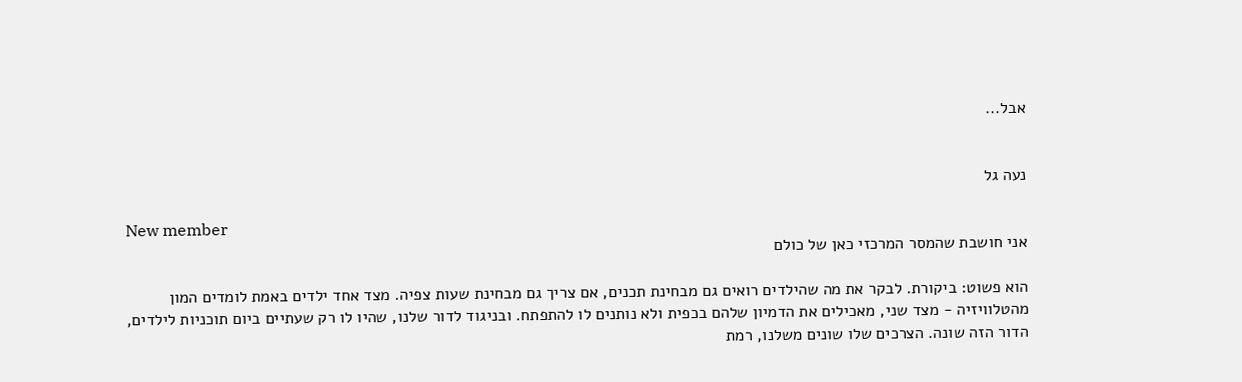אבל...


נעה גל

New member
אני חושבת שהמסר המרכזי כאן של כולם

הוא פשוט: ביקורת. לבקר את מה שהילדים רואים גם מבחינת תכנים, אם צריך גם מבחינת שעות צפיה. מצד אחד ילדים באמת לומדים המון מהטלוויזיה - מצד שני, מאכילים את הדמיון שלהם בכפית ולא נותנים לו להתפתח. ובניגוד לדור שלנו, שהיו לו רק שעתיים ביום תוכניות לילדים, הדור הזה שונה. הצרכים שלו שונים משלנו, רמת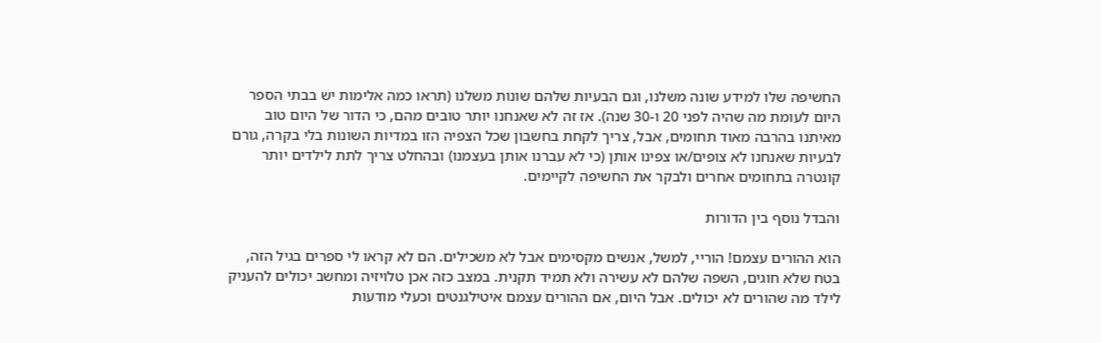החשיפה שלו למידע שונה משלנו, וגם הבעיות שלהם שונות משלנו (תראו כמה אלימות יש בבתי הספר היום לעומת מה שהיה לפני 20 ו-30 שנה). אז זה לא שאנחנו יותר טובים מהם, כי הדור של היום טוב מאיתנו בהרבה מאוד תחומים, אבל, צריך לקחת בחשבון שכל הצפיה הזו במדיות השונות בלי בקרה, גורם לבעיות שאנחנו לא צופים/או צפינו אותן (כי לא עברנו אותן בעצמנו) ובהחלט צריך לתת לילדים יותר קונטרה בתחומים אחרים ולבקר את החשיפה לקיימים.

והבדל נוסף בין הדורות

הוא ההורים עצמם! הוריי, למשל, אנשים מקסימים אבל לא משכילים. הם לא קראו לי ספרים בגיל הזה, בטח שלא חוגים, השפה שלהם לא עשירה ולא תמיד תקנית. במצב כזה אכן טלויזיה ומחשב יכולים להעניק לילד מה שהורים לא יכולים. אבל היום, אם ההורים עצמם איטילגנטים וכעלי מודעות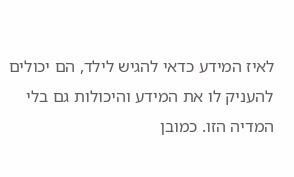לאיז המידע כדאי להגיש לילד, הם יכולים להעניק לו את המידע והיכולות גם בלי המדיה הזו. כמובן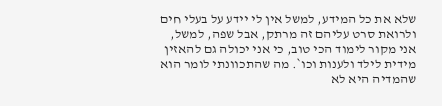שלא את כל המידע, למשל אין לי יידע על בעלי חים ולרואת סרט עליהם זה מרתק, אבל שפה, למשל, אני מקור לימוד הכי טוב, כי אני יכולה גם להאזין מידית לילד ולענות וכו`. מה שהתכוונתי לומר הוא שהמדיה היא לא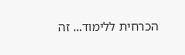הכרחית ללימוד... זה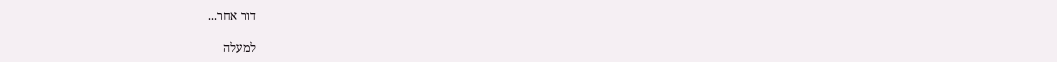דור אחר...

למעלה